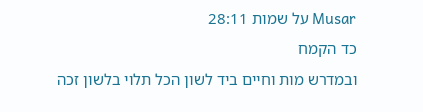Musar על שמות 28:11
כד הקמח
ובמדרש מות וחיים ביד לשון הכל תלוי בלשון זכה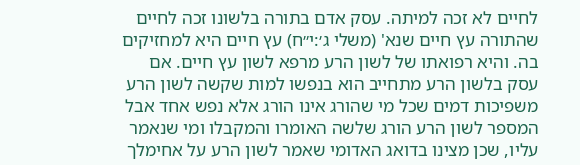לחיים לא זכה למיתה. עסק אדם בתורה בלשונו זכה לחיים שהתורה עץ חיים שנא' (משלי ג׳:י״ח) עץ חיים היא למחזיקים בה. והיא רפואתו של לשון הרע מרפא לשון עץ חיים. אם עסק בלשון הרע מתחייב הוא בנפשו למות שקשה לשון הרע משפיכות דמים שכל מי שהורג אינו הורג אלא נפש אחד אבל המספר לשון הרע הורג שלשה האומרו והמקבלו ומי שנאמר עליו, שכן מצינו בדואג האדומי שאמר לשון הרע על אחימלך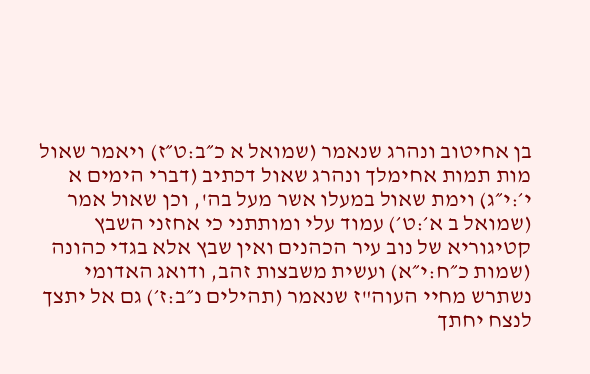בן אחיטוב ונהרג שנאמר (שמואל א כ״ב:ט״ז) ויאמר שאול מות תמות אחימלך ונהרג שאול דכתיב (דברי הימים א י׳:י״ג) וימת שאול במעלו אשר מעל בה', וכן שאול אמר (שמואל ב א׳:ט׳) עמוד עלי ומותתני כי אחזני השבץ קטיגוריא של נוב עיר הכהנים ואין שבץ אלא בגדי כהונה (שמות כ״ח:י״א) ועשית משבצות זהב, ודואג האדומי נשתרש מחיי העוה"ז שנאמר (תהילים נ״ב:ז׳) גם אל יתצך לנצח יחתך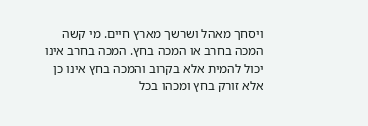ויסחך מאהל ושרשך מארץ חיים. מי קשה המכה בחרב או המכה בחץ. המכה בחרב אינו יכול להמית אלא בקרוב והמכה בחץ אינו כן אלא זורק בחץ ומכהו בכל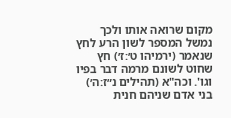מקום שרואה אותו ולכך נמשל המספר לשון הרע לחץ שנאמר (ירמיהו ט׳:ז׳) חץ שחוט לשונם מרמה דבר בפיו וגו'. וכה"א (תהילים נ״ז:ה׳) בני אדם שניהם חנית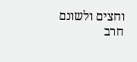וחצים ולשונם חרב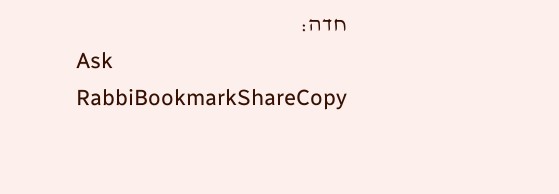חדה:
Ask RabbiBookmarkShareCopy